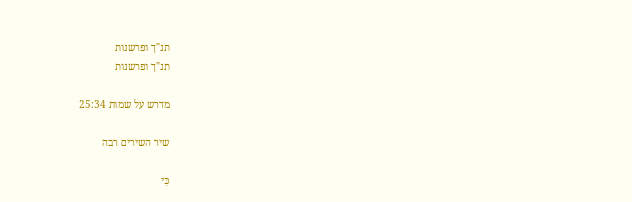תנ"ך ופרשנות
תנ"ך ופרשנות

מדרש על שמות 25:34

שיר השירים רבה

כִּי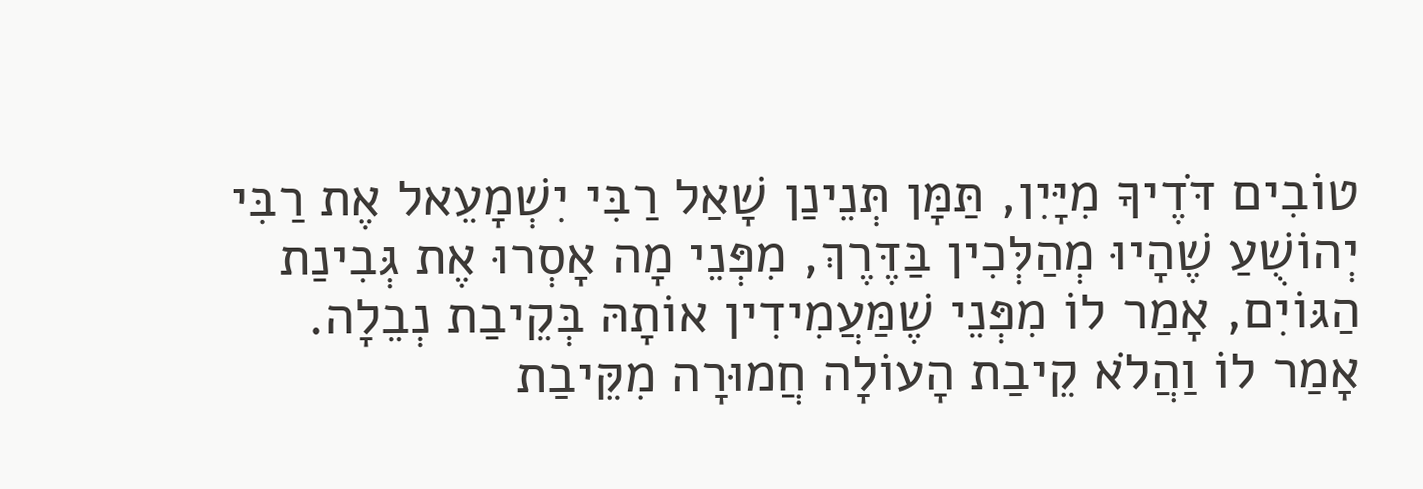טוֹבִים דֹּדֶיךָ מִיָּיִן, תַּמָּן תְּנֵינַן שָׁאַל רַבִּי יִשְׁמָעֵאל אֶת רַבִּי יְהוֹשֻׁעַ שֶׁהָיוּ מְהַלְּכִין בַּדֶּרֶךְ, מִפְּנֵי מָה אָסְרוּ אֶת גְּבִינַת הַגּוֹיִם, אָמַר לוֹ מִפְּנֵי שֶׁמַּעֲמִידִין אוֹתָהּ בְּקֵיבַת נְבֵלָה. אָמַר לוֹ וַהֲלֹא קֵיבַת הָעוֹלָה חֲמוּרָה מִקֵּיבַת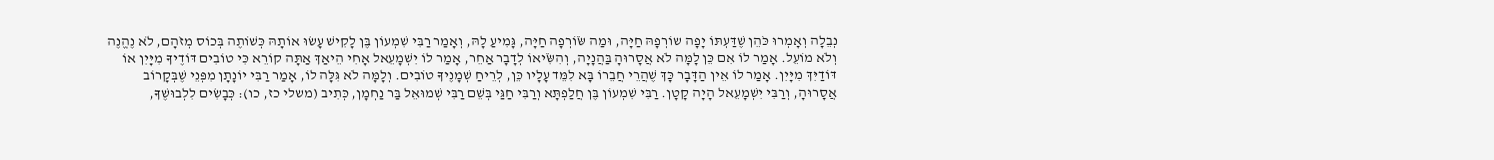נְבֵלָה וְאָמְרוּ כֹּהֵן שֶׁדַּעְתּוֹ יָפָה שוֹרְפָהּ חַיָּה, וּמַה שֹּׂוֹרְפָה חַיָּה, גָּמִיעַ לָהּ, וְאָמַר רַבִּי שִׁמְעוֹן בֶּן לָקִישׁ עָשׂוּ אוֹתָהּ כְּשׁוֹתֶה בְּכוֹס מְזֹהָם, לֹא נֶהֱנֶה וְלֹא מוֹעֵל. אָמַר לוֹ אִם כֵּן לָמָּה לֹא אֲסָרוּהָ בַּהֲנָיָה, וְהִשִֹּׂיאוֹ לְדָבָר אַחֵר, אָמַר לוֹ יִשְׁמָעֵאל אָחִי הֵיאַךְ אַתָּה קוֹרֵא כִּי טוֹבִים דּוֹדֶיךָ מִיָּיִן אוֹ דּוֹדַיִּךְ מִיָּיִן. אָמַר לוֹ אֵין הַדָּבָר כָּךְ שֶׁהֲרֵי חֲבֵרוֹ בָּא לִמֵּד עָלָיו כֵּן, לְרֵיחַ שְׁמָנֶיךָ טוֹבִים. וְלָמָּה לֹא גִּלָּה לוֹ, אָמַר רַבִּי יוֹנָתָן מִפְּנֵי שֶׁבְּקָרוֹב אֲסָרוּהָ, וְרַבִּי יִשְׁמָעֵאל הָיָה קָטָן. רַבִּי שִׁמְעוֹן בֶּן חֲלַפְתָּא וְרַבִּי חַגַּי בְּשֵׁם רַבִּי שְׁמוּאֵל בַּר נַחְמָן, כְּתִיב (משלי כז, כו): כְּבָשִׂים לִלְבוּשֶׁךָ,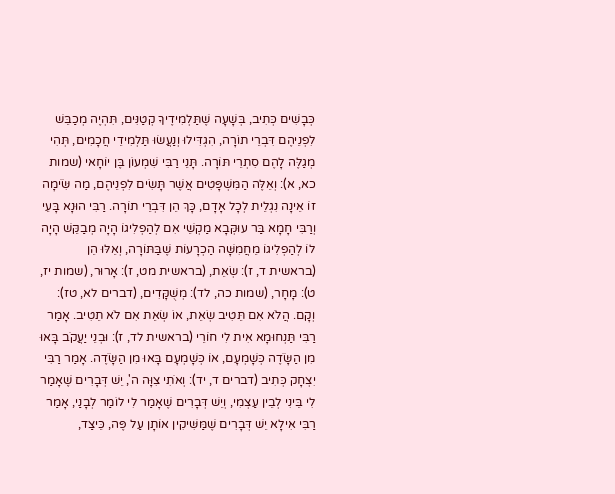כְּבָשִׁים כְּתִיב, בְּשָׁעָה שֶׁתַּלְמִידֶיךָ קְטַנִּים, תִּהְיֶה מְכַבֵּשׁ לִפְנֵיהֶם דִּבְרֵי תוֹרָה, הִגְדִּילוּ וְנַעֲשׂוּ תַּלְמִידֵי חֲכָמִים, תְּהִי מְגַלֶּה לָהֶם סִתְרֵי תּוֹרָה. תָּנֵי רַבִּי שִׁמְעוֹן בֶּן יוֹחָאי (שמות כא, א): וְאֵלֶּה הַמִּשְׁפָּטִים אֲשֶׁר תָּשִׂים לִפְנֵיהֶם, מַה שִֹּׂימָה זוֹ אֵינָה נִגְלֵית לְכָל אָדָם, כָּךְ הֵן דִּבְרֵי תוֹרָה. רַבִּי הוּנָא בָּעֵי וְרַבִּי חָמָא בַּר עוּקְּבָא מַקְשֵׁי אִם לְהַפְלִיגוֹ הָיָה מְבַקֵּשׁ הָיָה לוֹ לְהַפְלִיגוֹ מֵחֲמִשָּׁה הַכְרָעוֹת שֶׁבַּתּוֹרָה, וְאֵלּוּ הֵן (בראשית ד, ז): שְׂאֵת, (בראשית מט, ז): אָרוּר, (שמות יז, ט): מָחָר, (שמות כה, לד): מְשֻׁקָּדִים, (דברים לא, טז): וְקָם. הֲלֹא אִם תֵּטִיב שְׂאֵת, אוֹ שְׂאֵת אִם לֹא תֵטִיב. אָמַר רַבִּי תַּנְחוּמָא אִית לִי חוֹרֵי (בראשית לד, ז): וּבְנֵי יַעֲקֹב בָּאוּ מִן הַשָֹּׂדֶה כְּשָׁמְעָם, אוֹ כְּשָׁמְעָם בָּאוּ מִן הַשָֹּׂדֶה. אָמַר רַבִּי יִצְחָק כְּתִיב (דברים ד, יד): וְאֹתִי צִוָּה ה', יֵשׁ דְּבָרִים שֶׁאָמַר לִי בֵּינִי לְבֵין עַצְמִי, וְיֵשׁ דְּבָרִים שֶׁאָמַר לִי לוֹמַר לְבָנַי, אָמַר רַבִּי אִילָא יֵשׁ דְּבָרִים שֶׁמַּשִּׁיקִין אוֹתָן עַל פֶּה, כֵּיצַד,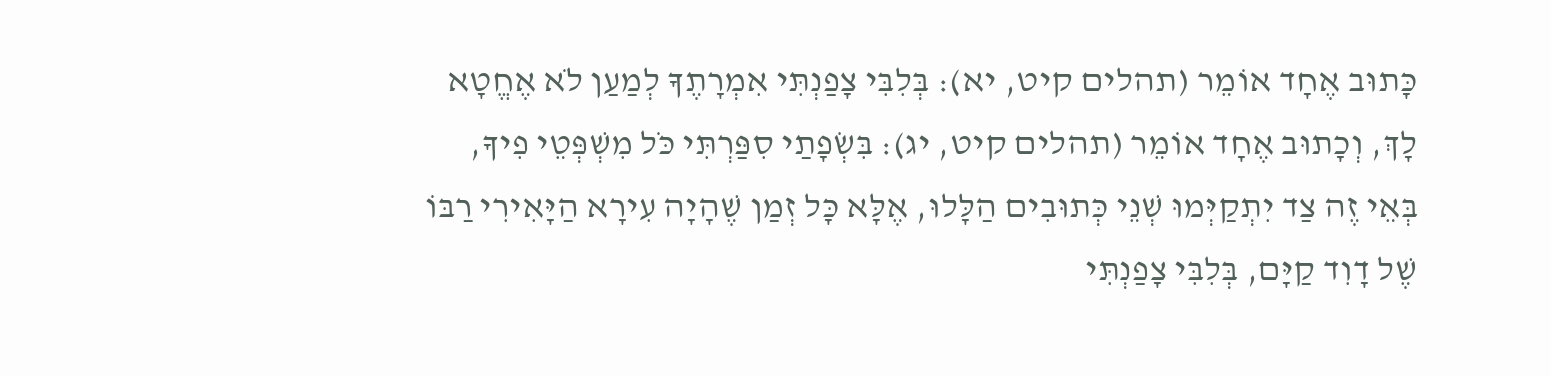כָּתוּב אֶחָד אוֹמֵר (תהלים קיט, יא): בְּלִבִּי צָפַנְתִּי אִמְרָתֶךָ לְמַעַן לֹא אֶחֱטָא לָךְ, וְכָתוּב אֶחָד אוֹמֵר (תהלים קיט, יג): בִּשְׂפָתַי סִפַּרְתִּי כֹּל מִשְׁפְּטֵי פִיךָ, בְּאֵי זֶה צַד יִתְקַיְּמוּ שְׁנֵי כְּתוּבִים הַלָּלוּ, אֶלָּא כָּל זְמַן שֶׁהָיָה עִירָא הַיָּאִירִי רַבּוֹ שֶׁל דָוִד קַיָּם, בְּלִבִּי צָפַנְתִּי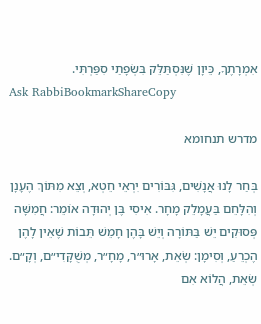אִמְרָתֶךָ, כֵּיוָן שֶׁנִּסְתַּלֵּק בִּשְׂפָתַי סִפַּרְתִּי.
Ask RabbiBookmarkShareCopy

מדרש תנחומא

בְּחַר לָנוּ אֲנָשִׁים, גִּבּוֹרִים יִרְאֵי חֵטְא, וְצֵא מִתּוֹךְ הֶעָנָן וְהִלָּחֵם בַּעֲמָלֵק מָחָר. אִיסִי בֶּן יְהוּדָה אוֹמֵר: חֲמִשָּׁה פְּסוּקִים יֵשׁ בַּתּוֹרָה וְיֵשׁ בָּהֶן חָמֵשׁ תֵּבוֹת שֶׁאֵין לָהֶן הֶכְרֵעַ, וְסִימָן: שְׂאֵת, אָרוּ״ר, מָחָ״ר, מְשֻׁקָּדִי״ם, וְקָ״ם. שְׂאֵת, הֲלוֹא אִם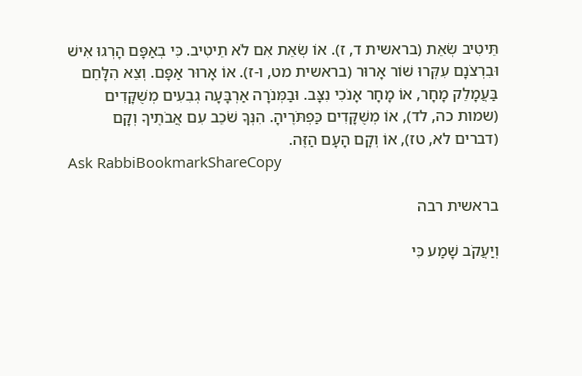תֵּיטִיב שְׂאֵת (בראשית ד, ז). אוֹ שְׂאֵת אִם לֹא תֵיטִיב. כִּי בְאַפָּם הָרְגוּ אִישׁ וּבִרְצֹנָם עִקְּרוּ שׁוֹר אָרוּר (בראשית מט, ו-ז). אוֹ אָרוּר אַפָּם. וְצֵא הִלָּחֵם בַּעֲמָלֵק מָחָר, אוֹ מָחָר אָנֹכִי נִצָּב. וּבַמְּנֹרָה אַרְבָּעָה גְבִעִים מְשֻׁקָּדִים (שמות כה, לד), אוֹ מְשֻׁקָּדִים כַּפְתֹּרֶיהָ. הִנְּךָ שֹׁכֵב עִם אֲבֹתֶיךָ וְקָם (דברים לא, טז), אוֹ וְקָם הָעָם הַזֶּה.
Ask RabbiBookmarkShareCopy

בראשית רבה

וְיַעֲקֹב שָׁמַע כִּי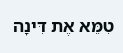טִמֵּא אֶת דִּינָה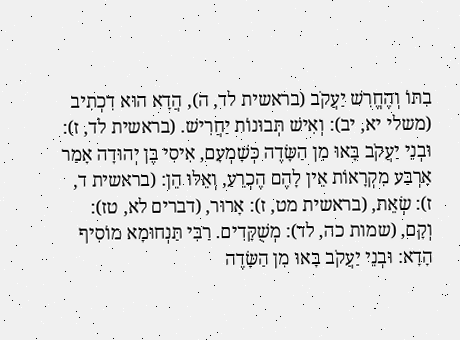בִתּוֹ וְהֶחֱרִשׁ יַעֲקֹב (בראשית לד, ה), הֲדָא הוּא דִכְתִיב (משלי יא, יב): וְאִישׁ תְּבוּנוֹת יַחֲרִישׁ. (בראשית לד, ז): וּבְנֵי יַעֲקֹב בָּאוּ מִן הַשָּׂדֶה כְּשָׁמְעָם, אִיסִי בֶּן יְהוּדָה אָמַר אַרְבַּע מִקְרָאוֹת אֵין לָהֶם הֶכְרֵעַ, וְאֵלּוּ הֵן: (בראשית ד, ז): שְׂאֵת, (בראשית מט, ז): אָרוּר, (דברים לא, טז): וְקָם, (שמות כה, לד): מְשֻׁקָּדִים. רַבִּי תַּנְחוּמָא מוֹסִיף הָדָא: וּבְנֵי יַעֲקֹב בָּאוּ מִן הַשָּׂדֶה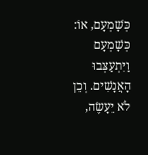כְּשָׁמְעָם, אוֹ: כְּשָׁמְעָם וַיִּתְעַצְּבוּ הָאֲנָשִׁים. וְכֵן לֹא יֵעָשֶׂה,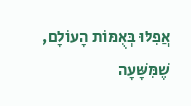אֲפִלּוּ בְּאֻמּוֹת הָעוֹלָם, שֶׁמִּשָּׁעָה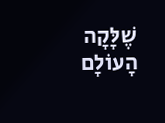שֶׁלָּקָה הָעוֹלָם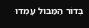בְּדוֹר הַמַּבּוּל עָמְדוּ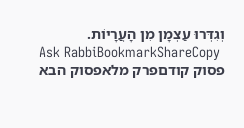וְגִדְּרוּ עַצְמָן מִן הָעֲרָיוֹת.
Ask RabbiBookmarkShareCopy
פסוק קודםפרק מלאפסוק הבא